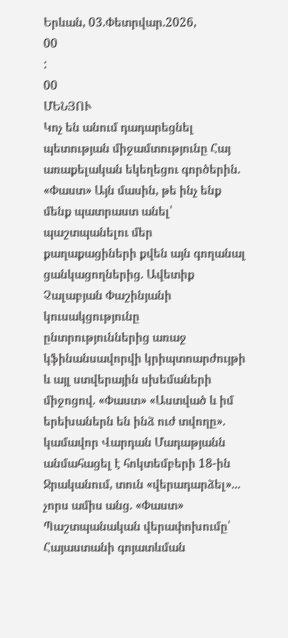Երևան, 03.Փետրվար.2026,
00
:
00
ՄԵՆՅՈՒ
Կոչ են անում դադարեցնել պետության միջամտությունը Հայ առաքելական եկեղեցու գործերին. «Փաստ» Այն մասին, թե ինչ ենք մենք պատրաստ անել՝ պաշտպանելու մեր քաղաքացիների քվեն այն գողանալ ցանկացողներից. Ավետիք Չալաբյան Փաշինյանի կուսակցությունը ընտրություններից առաջ կֆինանսավորվի կրիպտոարժույթի և այլ ստվերային սխեմաների միջոցով. «Փաստ» «Աստված և իմ երեխաներն են ինձ ուժ տվողը». կամավոր Վարդան Մադաթյանն անմահացել է հոկտեմբերի 18-ին Ջրականում, տուն «վերադարձել»... չորս ամիս անց. «Փաստ» Պաշտպանական վերափոխումը՝ Հայաստանի գոյատևման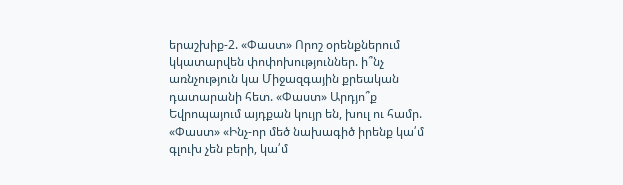երաշխիք-2. «Փաստ» Որոշ օրենքներում կկատարվեն փոփոխություններ. ի՞նչ առնչություն կա Միջազգային քրեական դատարանի հետ. «Փաստ» Արդյո՞ք Եվրոպայում այդքան կույր են, խուլ ու համր. «Փաստ» «Ինչ-որ մեծ նախագիծ իրենք կա՛մ գլուխ չեն բերի, կա՛մ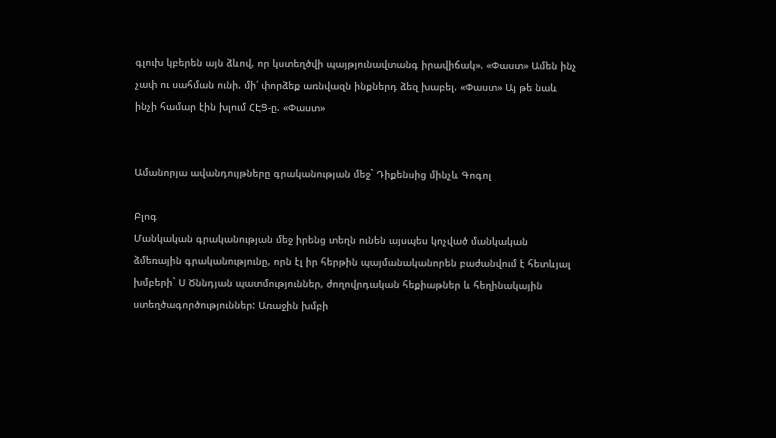գլուխ կբերեն այն ձևով, որ կստեղծվի պայթյունավտանգ իրավիճակ». «Փաստ» Ամեն ինչ չափ ու սահման ունի. մի՛ փորձեք առնվազն ինքներդ ձեզ խաբել. «Փաստ» Այ թե նաև ինչի համար էին խլում ՀԷՑ-ը. «Փաստ»


Ամանորյա ավանդույթները գրականության մեջ` Դիքենսից մինչև Գոգոլ

Բլոգ
Մանկական գրականության մեջ իրենց տեղն ունեն այսպես կոչված մանկական ձմեռային գրականությունը, որն էլ իր հերթին պայմանականորեն բաժանվում է հետևյալ խմբերի` Ս Ծննդյան պատմություններ, ժողովրդական հեքիաթներ և հեղինակային ստեղծագործություններ: Առաջին խմբի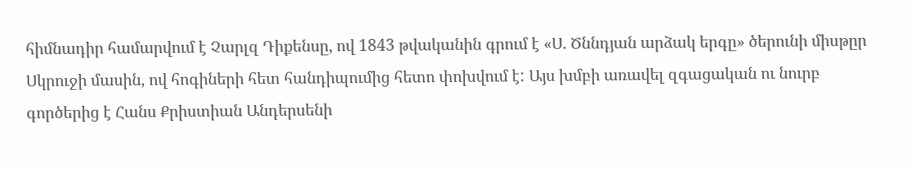հիմնադիր համարվում է Չարլզ Դիքենսը, ով 1843 թվականին գրում է «Ս. Ծննդյան արձակ երգը» ծերունի միսթըր Սկրուջի մասին, ով հոգիների հետ հանդիպումից հետո փոխվում է: Այս խմբի առավել զգացական ու նուրբ գործերից է Հանս Քրիստիան Անդերսենի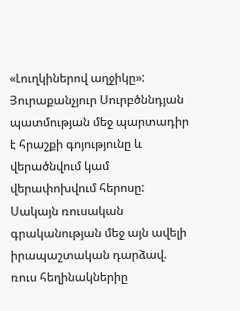«Լուղկիներով աղջիկը»: Յուրաքանչյուր Սուրբծննդյան պատմության մեջ պարտադիր է հրաշքի գոյությունը և վերածնվում կամ վերափոխվում հերոսը: Սակայն ռուսական գրականության մեջ այն ավելի իրապաշտական դարձավ. ռուս հեղինակներիը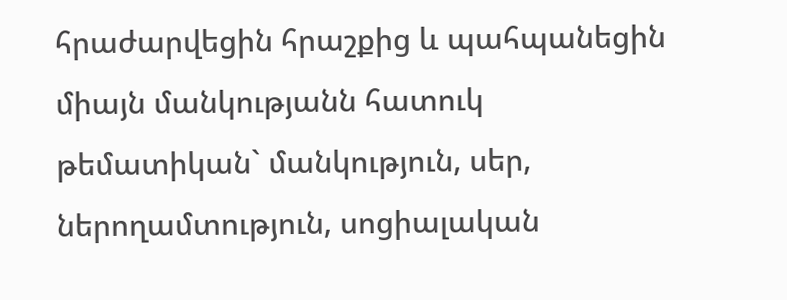հրաժարվեցին հրաշքից և պահպանեցին միայն մանկությանն հատուկ թեմատիկան` մանկություն, սեր, ներողամտություն, սոցիալական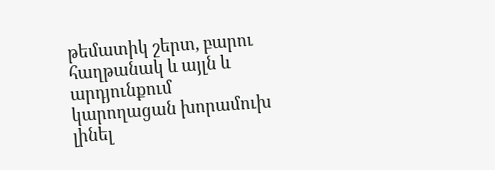թեմատիկ շերտ, բարու հաղթանակ և այլն և արդյունքում կարողացան խորամուխ լինել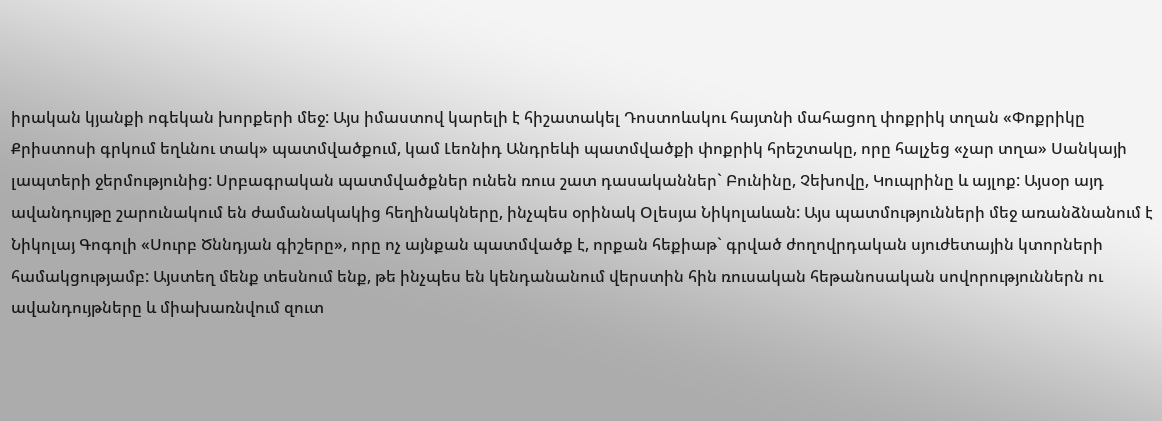իրական կյանքի ոգեկան խորքերի մեջ: Այս իմաստով կարելի է հիշատակել Դոստոևսկու հայտնի մահացող փոքրիկ տղան «Փոքրիկը Քրիստոսի գրկում եղևնու տակ» պատմվածքում, կամ Լեոնիդ Անդրեևի պատմվածքի փոքրիկ հրեշտակը, որը հալչեց «չար տղա» Սանկայի լապտերի ջերմությունից: Սրբագրական պատմվածքներ ունեն ռուս շատ դասականներ` Բունինը, Չեխովը, Կուպրինը և այլոք: Այսօր այդ ավանդույթը շարունակում են ժամանակակից հեղինակները, ինչպես օրինակ Օլեսյա Նիկոլաևան: Այս պատմությունների մեջ առանձնանում է Նիկոլայ Գոգոլի «Սուրբ Ծննդյան գիշերը», որը ոչ այնքան պատմվածք է, որքան հեքիաթ` գրված ժողովրդական սյուժետային կտորների համակցությամբ: Այստեղ մենք տեսնում ենք, թե ինչպես են կենդանանում վերստին հին ռուսական հեթանոսական սովորություններն ու ավանդույթները և միախառնվում զուտ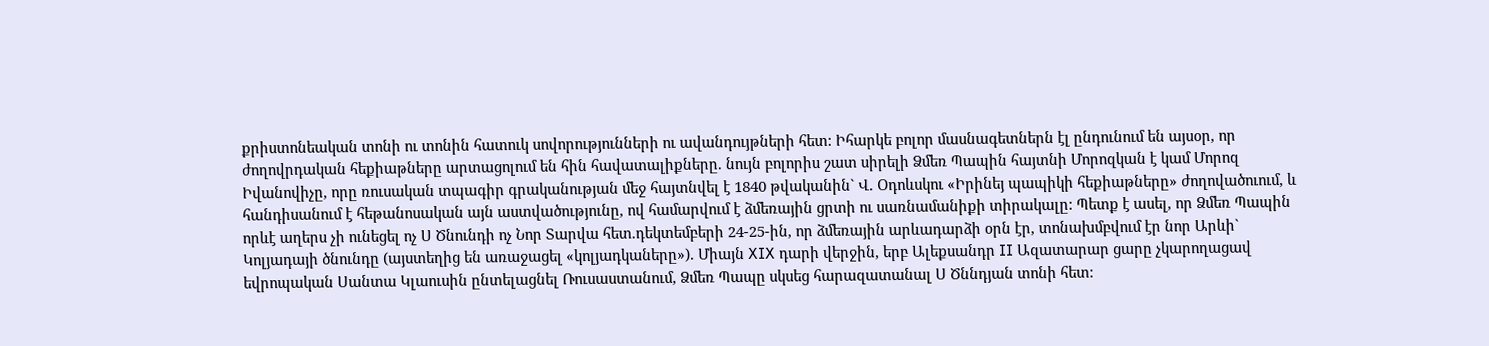քրիստոնեական տոնի ու տոնին հատուկ սովորությունների ու ավանդույթների հետ: Իհարկե բոլոր մասնագետներն էլ ընդունում են այսօր, որ ժողովրդական հեքիաթները արտացոլում են հին հավատալիքները. նույն բոլորիս շատ սիրելի Ձմեռ Պապին հայտնի Մորոզկան է կամ Մորոզ Իվանովիչը, որը ռուսական տպագիր գրականության մեջ հայտնվել է 1840 թվականին` Վ. Օդոևսկու «Իրինեյ պապիկի հեքիաթները» ժողովածուում, և հանդիսանում է հեթանոսական այն աստվածությունը, ով համարվում է ձմեռային ցրտի ու սառնամանիքի տիրակալը: Պետք է ասել, որ Ձմեռ Պապին որևէ աղերս չի ունեցել ոչ Ս Ծնունդի ոչ Նոր Տարվա հետ.դեկտեմբերի 24-25-ին, որ ձմեռային արևադարձի օրն էր, տոնախմբվում էր նոր Արևի` Կոլյադայի ծնունդը (այստեղից են առաջացել «կոլյադկաները»). Միայն XIX դարի վերջին, երբ Ալեքսանդր II Ազատարար ցարը չկարողացավ եվրոպական Սանտա Կլաուսին ընտելացնել Ռուսաստանում, Ձմեռ Պապը սկսեց հարազատանալ Ս Ծննդյան տոնի հետ: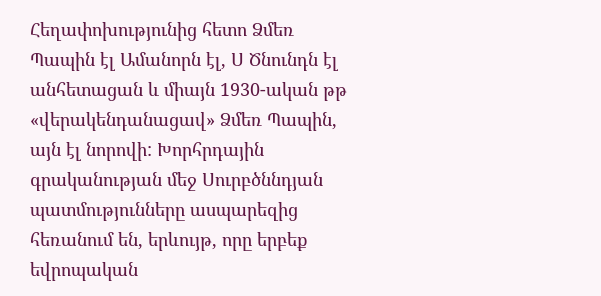Հեղափոխությունից հետո Ձմեռ Պապին էլ Ամանորն էլ, Ս Ծնունդն էլ անհետացան և միայն 1930-ական թթ «վերակենդանացավ» Ձմեռ Պապին, այն էլ նորովի: Խորհրդային գրականության մեջ Սուրբծննդյան պատմությունները ասպարեզից հեռանում են, երևույթ, որը երբեք եվրոպական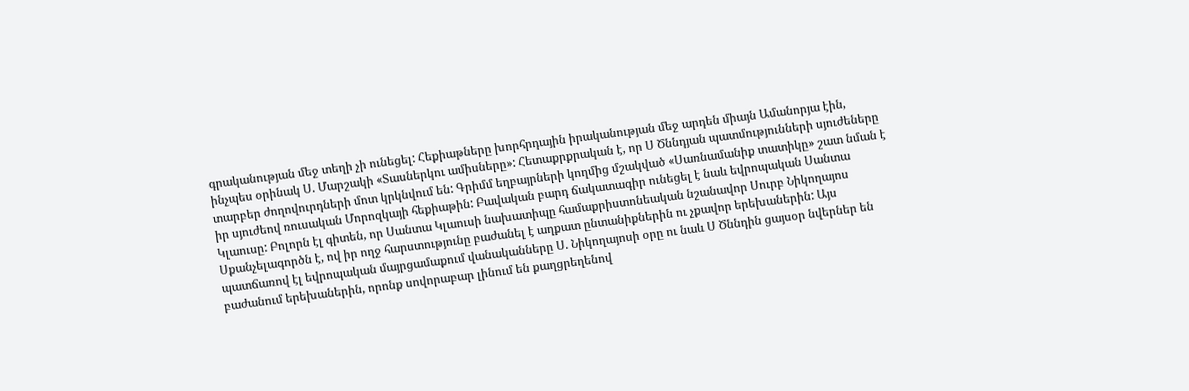գրականության մեջ տեղի չի ունեցել: Հեքիաթները խորհրդային իրականության մեջ արդեն միայն Ամանորյա էին, ինչպես օրինակ Ս. Մարշակի «Տասներկու ամիսները»: Հետաքրքրական է, որ Ս Ծննդյան պատմությունների սյուժեները տարբեր ժողովուրդների մոտ կրկնվում են: Գրիմմ եղբայրների կողմից մշակված «Սառնամանիք տատիկը» շատ նման է իր սյուժեով ռուսական Մորոզկայի հեքիաթին: Բավական բարդ ճակատագիր ունեցել է նաև եվրոպական Սանտա Կլաուսը: Բոլորն էլ գիտեն, որ Սանտա Կլաուսի նախատիպը համաքրիստոնեական նշանավոր Սուրբ Նիկողայոս Սքանչելագործն է, ով իր ողջ հարստությունը բաժանել է աղքատ ընտանիքներին ու չքավոր երեխաներին: Այս պատճառով էլ եվրոպական մայրցամաքում վանականները Ս. Նիկողայոսի օրը ու նաև Ս Ծննդին ցայսօր նվերներ են բաժանում երեխաներին, որոնք սովորաբար լինում են քաղցրեղենով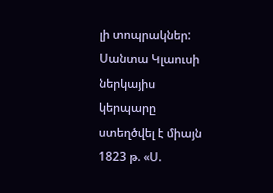լի տոպրակներ: Սանտա Կլաուսի ներկայիս կերպարը ստեղծվել է միայն 1823 թ. «Ս.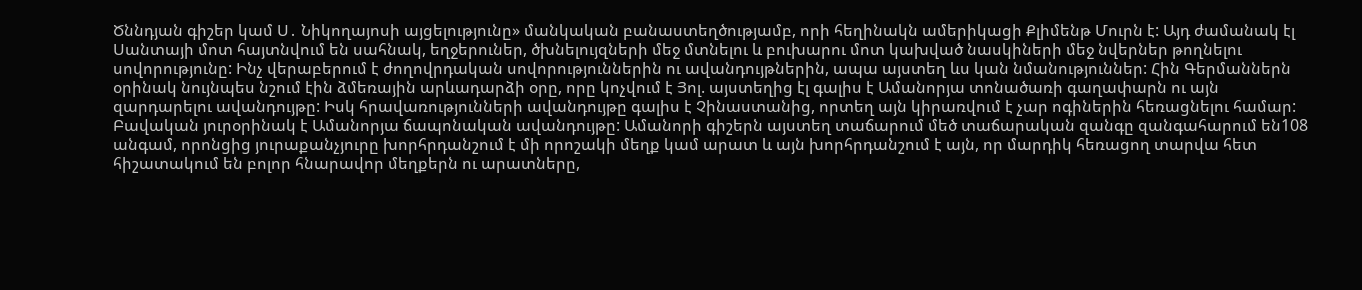Ծննդյան գիշեր կամ Ս․ Նիկողայոսի այցելությունը» մանկական բանաստեղծությամբ, որի հեղինակն ամերիկացի Քլիմենթ Մուրն է: Այդ ժամանակ էլ Սանտայի մոտ հայտնվում են սահնակ, եղջերուներ, ծխնելույզների մեջ մտնելու և բուխարու մոտ կախված նասկիների մեջ նվերներ թողնելու սովորությունը: Ինչ վերաբերում է ժողովրդական սովորություններին ու ավանդույթներին, ապա այստեղ ևս կան նմանություններ: Հին Գերմաններն օրինակ նույնպես նշում էին ձմեռային արևադարձի օրը, որը կոչվում է Յոլ. այստեղից էլ գալիս է Ամանորյա տոնածառի գաղափարն ու այն զարդարելու ավանդույթը: Իսկ հրավառությունների ավանդույթը գալիս է Չինաստանից, որտեղ այն կիրառվում է չար ոգիներին հեռացնելու համար: Բավական յուրօրինակ է Ամանորյա ճապոնական ավանդույթը: Ամանորի գիշերն այստեղ տաճարում մեծ տաճարական զանգը զանգահարում են108 անգամ, որոնցից յուրաքանչյուրը խորհրդանշում է մի որոշակի մեղք կամ արատ և այն խորհրդանշում է այն, որ մարդիկ հեռացող տարվա հետ հիշատակում են բոլոր հնարավոր մեղքերն ու արատները,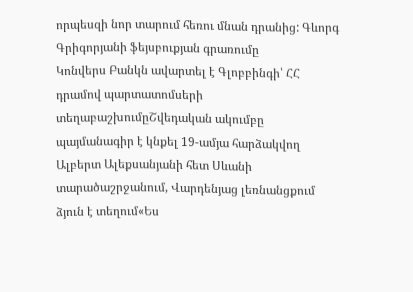որպեսզի նոր տարում հեռու մնան դրանից: Գևորգ Գրիգորյանի ֆեյսբուքյան գրառումը
Կոնվերս Բանկն ավարտել է Գլոբբինգի՝ ՀՀ դրամով պարտատոմսերի տեղաբաշխումըՇվեդական ակումբը պայմանագիր է կնքել 19-ամյա հարձակվող Ալբերտ Ալեքսանյանի հետ Սևանի տարածաշրջանում, Վարդենյաց լեռնանցքում ձյուն է տեղում«Ես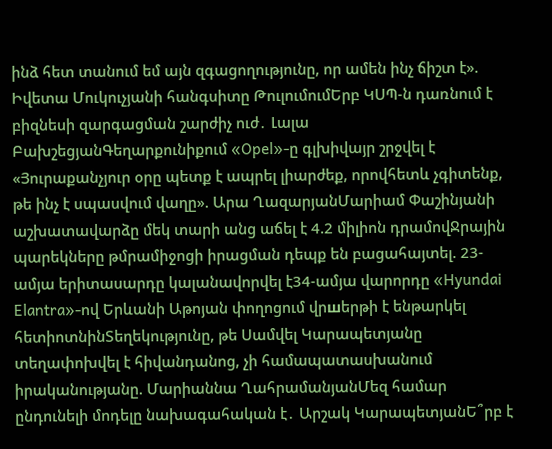ինձ հետ տանում եմ այն զգացողությունը, որ ամեն ինչ ճիշտ է». Իվետա Մուկուչյանի հանգսիտը ԹուլումումԵրբ ԿՍՊ-ն դառնում է բիզնեսի զարգացման շարժիչ ուժ․ Լալա ԲախշեցյանԳեղարքունիքում «Opel»-ը գլխիվայր շրջվել է «Յուրաքանչյուր օրը պետք է ապրել լիարժեք, որովհետև չգիտենք, թե ինչ է սպասվում վաղը». Արա ՂազարյանՄարիամ Փաշինյանի աշխատավարձը մեկ տարի անց աճել է 4.2 միլիոն դրամովՋրային պարեկները թմրամիջոցի իրացման դեպք են բացահայտել. 23-ամյա երիտասարդը կալանավորվել է34-ամյա վարորդը «Hyundai Elantra»-ով Երևանի Աթոյան փողոցում վրшերթի է ենթարկել հետիոտնինՏեղեկությունը, թե Սամվել Կարապետյանը տեղափոխվել է հիվանդանոց, չի համապատասխանում իրականությանը. Մարիաննա ՂահրամանյանՄեզ համար ընդունելի մոդելը նախագահական է․ Արշակ ԿարապետյանԵ՞րբ է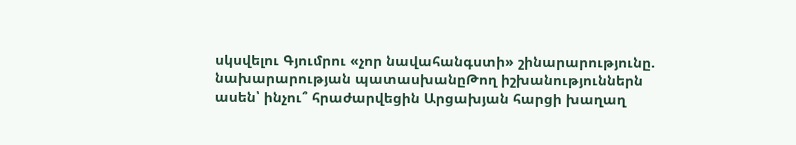սկսվելու Գյումրու «չոր նավահանգստի» շինարարությունը. նախարարության պատասխանըԹող իշխանություններն ասեն՝ ինչու՞ հրաժարվեցին Արցախյան հարցի խաղաղ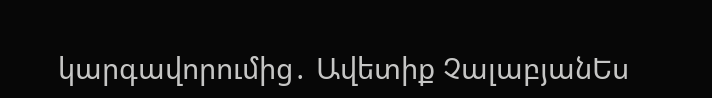կարգավորումից․ Ավետիք ՉալաբյանԵս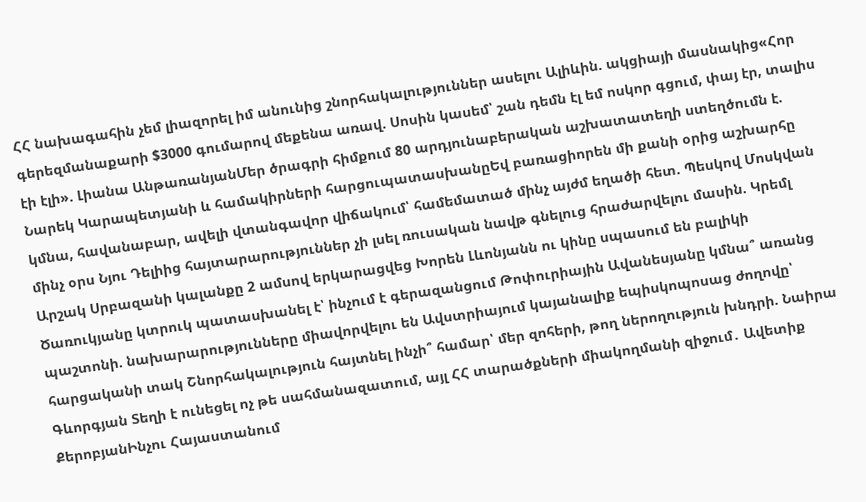ՀՀ նախագահին չեմ լիազորել իմ անունից շնորհակալություններ ասելու Ալիևին. ակցիայի մասնակից«Հոր գերեզմանաքարի $3000 գումարով մեքենա առավ. Սոսին կասեմ՝ շան դեմն էլ եմ ոսկոր գցում, փայ էր, տալիս էի էլի». Լիանա ԱնթառանյանՄեր ծրագրի հիմքում 80 արդյունաբերական աշխատատեղի ստեղծումն է. Նարեկ Կարապետյանի և համակիրների հարցուպատասխանըԵվ բառացիորեն մի քանի օրից աշխարհը կմնա, հավանաբար, ավելի վտանգավոր վիճակում՝ համեմատած մինչ այժմ եղածի հետ. Պեսկով Մոսկվան մինչ օրս Նյու Դելիից հայտարարություններ չի լսել ռուսական նավթ գնելուց հրաժարվելու մասին. Կրեմլ Արշակ Սրբազանի կալանքը 2 ամսով երկարացվեց Խորեն Լևոնյանն ու կինը սպասում են բալիկի Ծառուկյանը կտրուկ պատասխանել է՝ ինչում է գերազանցում Թոփուրիային Ավանեսյանը կմնա՞ առանց պաշտոնի. նախարարությունները միավորվելու են Ավստրիայում կայանալիք եպիսկոպոսաց ժողովը՝ հարցականի տակ Շնորհակալություն հայտնել ինչի՞ համար՝ մեր զոհերի, թող ներողություն խնդրի. Նաիրա Գևորգյան Տեղի է ունեցել ոչ թե սահմանազատում, այլ ՀՀ տարածքների միակողմանի զիջում․ Ավետիք ՔերոբյանԻնչու Հայաստանում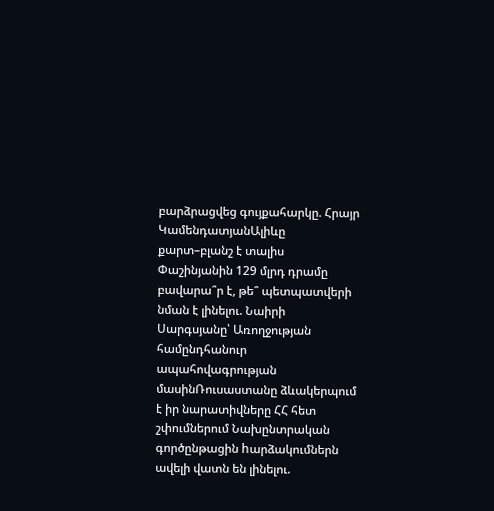բարձրացվեց գույքահարկը. Հրայր ԿամենդատյանԱլիևը քարտ–բլանշ է տալիս Փաշինյանին 129 մլրդ դրամը բավարա՞ր է, թե՞ պետպատվերի նման է լինելու. Նաիրի Սարգսյանը՝ Առողջության համընդհանուր ապահովագրության մասինՌուսաստանը ձևակերպում է իր նարատիվները ՀՀ հետ շփումներում Նախընտրական գործընթացին hարձակումներն ավելի վատն են լինելու.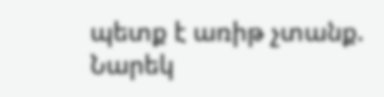պետք է առիթ չտանք. Նարեկ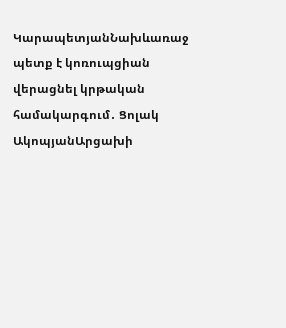ԿարապետյանՆախևառաջ պետք է կոռուպցիան վերացնել կրթական համակարգում․ Ցոլակ ԱկոպյանԱրցախի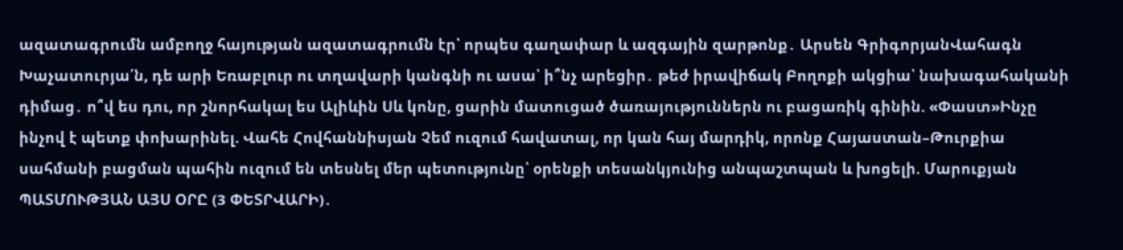ազատագրումն ամբողջ հայության ազատագրումն էր՝ որպես գաղափար և ազգային զարթոնք․ Արսեն ԳրիգորյանՎահագն Խաչատուրյա՛ն, դե արի Եռաբլուր ու տղավարի կանգնի ու ասա՝ ի՞նչ արեցիր․ թեժ իրավիճակ Բողոքի ակցիա՝ նախագահականի դիմաց․ ո՞վ ես դու, որ շնորհակալ ես Ալիևին Սև կոնը, ցարին մատուցած ծառայություններն ու բացառիկ գինին. «Փաստ»Ինչը ինչով է պետք փոխարինել. Վահե Հովհաննիսյան Չեմ ուզում հավատալ, որ կան հայ մարդիկ, որոնք Հայաստան–Թուրքիա սահմանի բացման պահին ուզում են տեսնել մեր պետությունը՝ օրենքի տեսանկյունից անպաշտպան և խոցելի. Մարուքյան ՊԱՏՄՈՒԹՅԱՆ ԱՅՍ ՕՐԸ (3 ՓԵՏՐՎԱՐԻ)․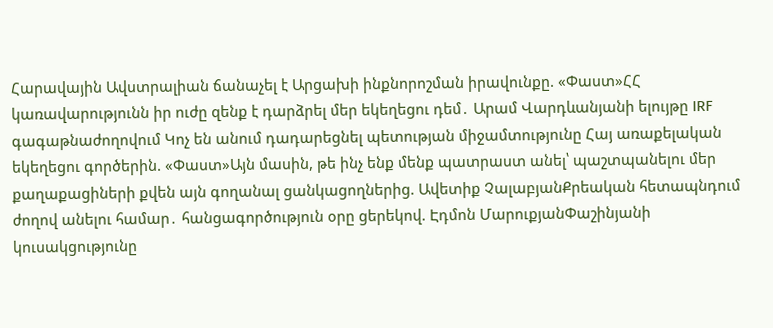Հարավային Ավստրալիան ճանաչել է Արցախի ինքնորոշման իրավունքը. «Փաստ»ՀՀ կառավարությունն իր ուժը զենք է դարձրել մեր եկեղեցու դեմ․ Արամ Վարդևանյանի ելույթը IRF գագաթնաժողովում Կոչ են անում դադարեցնել պետության միջամտությունը Հայ առաքելական եկեղեցու գործերին. «Փաստ»Այն մասին, թե ինչ ենք մենք պատրաստ անել՝ պաշտպանելու մեր քաղաքացիների քվեն այն գողանալ ցանկացողներից. Ավետիք ՉալաբյանՔրեական հետապնդում ժողով անելու համար․ հանցագործություն օրը ցերեկով. Էդմոն ՄարուքյանՓաշինյանի կուսակցությունը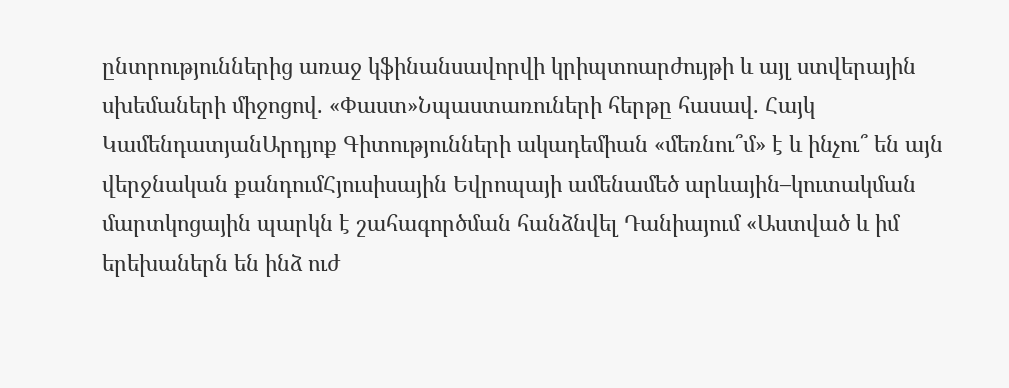ընտրություններից առաջ կֆինանսավորվի կրիպտոարժույթի և այլ ստվերային սխեմաների միջոցով. «Փաստ»Նպաստառուների հերթը հասավ. Հայկ ԿամենդատյանԱրդյոք Գիտությունների ակադեմիան «մեռնու՞մ» է և ինչու՞ են այն վերջնական քանդումՀյուսիսային Եվրոպայի ամենամեծ արևային–կուտակման մարտկոցային պարկն է շահագործման հանձնվել Դանիայում «Աստված և իմ երեխաներն են ինձ ուժ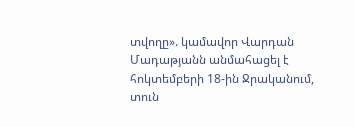տվողը». կամավոր Վարդան Մադաթյանն անմահացել է հոկտեմբերի 18-ին Ջրականում, տուն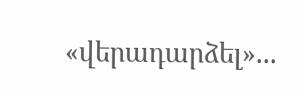«վերադարձել»...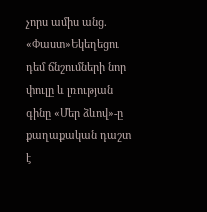չորս ամիս անց. «Փաստ»Եկեղեցու դեմ ճնշումների նոր փուլը և լռության գինը «Մեր ձևով»-ը քաղաքական դաշտ է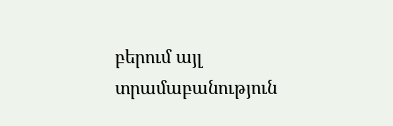բերում այլ տրամաբանություն